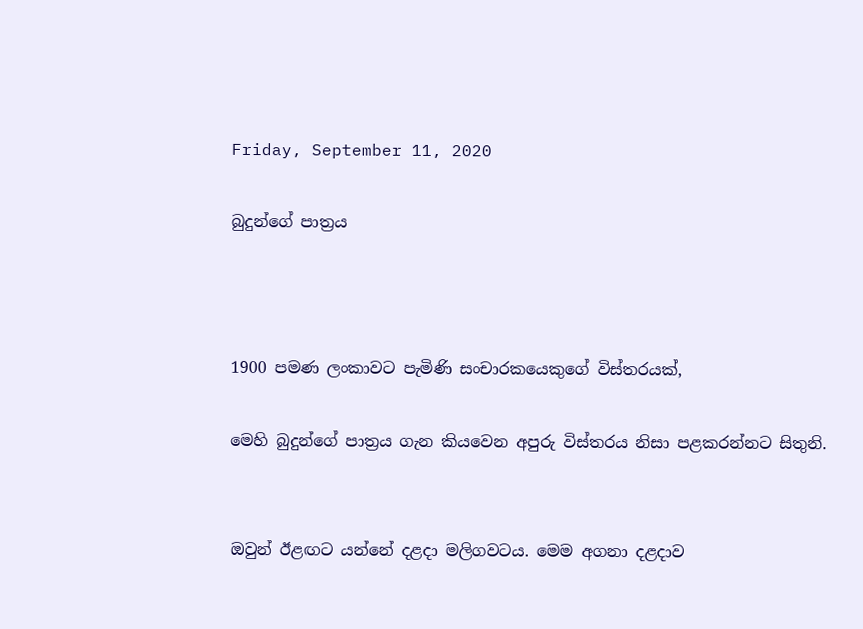Friday, September 11, 2020

බුදුන්ගේ පාත්‍රය



1900 පමණ ලංකාවට පැමිණි සංචාරකයෙකුගේ විස්තරයක්,

මෙහි බුදුන්ගේ පාත්‍රය ගැන කියවෙන අපුරු විස්තරය නිසා පළකරන්නට සිතුනි.


ඔවුන් ඊළඟට යන්නේ දළදා මලිගවටය. මෙම අගනා දළදාව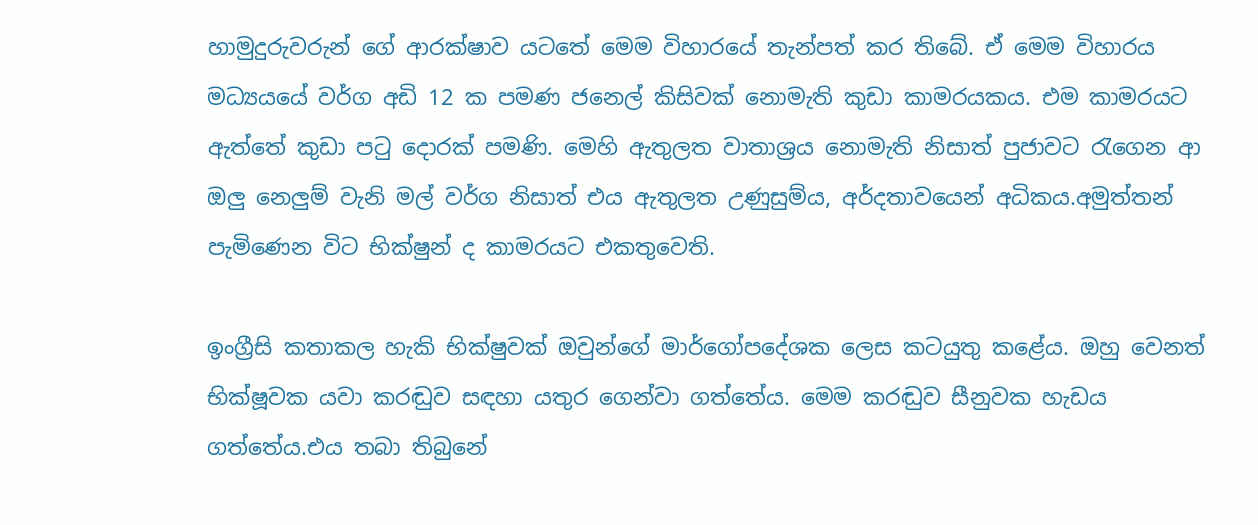හාමුදුරුවරුන් ගේ ආරක්ෂාව යටතේ මෙම විහාරයේ තැන්පත් කර තිබේ. ඒ මෙම විහාරය මධ්‍යයයේ වර්ග අඩි 12 ක පමණ ජනෙල් කිසිවක් නොමැති කුඩා කාමරයකය. එම කාමරයට ඇත්තේ කුඩා පටු දොරක් පමණි. මෙහි ඇතුලත වාතාශ්‍රය නොමැති නිසාත් පුජාවට රැගෙන ආ ඔලු නෙලුම් වැනි මල් වර්ග නිසාත් එය ඇතුලත උණුසුම්ය, අර්දතාවයෙන් අධිකය.අමුත්තන් පැමිණෙන විට භික්ෂුන් ද කාමරයට එකතුවෙති.

ඉංග්‍රීසි කතාකල හැකි භික්ෂුවක් ඔවුන්ගේ මාර්ගෝපදේශක ලෙස කටයුතු කළේය. ඔහු වෙනත් භික්ෂූවක යවා කරඬුව සඳහා යතුර ගෙන්වා ගත්තේය. මෙම කරඬුව සීනුවක හැඩය ගත්තේය.එය තබා තිබුනේ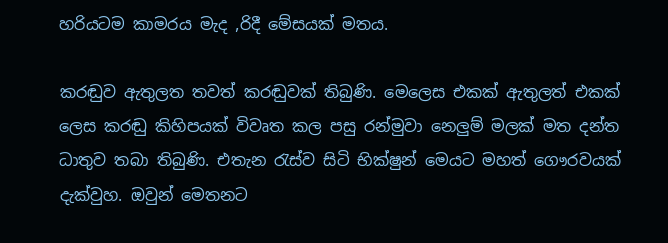හරියටම කාමරය මැද ,රිදී මේසයක් මතය.

කරඬුව ඇතුලත තවත් කරඬුවක් තිබුණි. මෙලෙස එකක් ඇතුලත් එකක් ලෙස කරඬු කිහිපයක් විවෘත කල පසු රන්මුවා නෙලුම් මලක් මත දන්ත ධාතුව තබා තිබුණි. එතැන රැස්ව සිටි භික්ෂුන් මෙයට මහත් ගෞරවයක් දැක්වුහ. ඔවුන් මෙතනට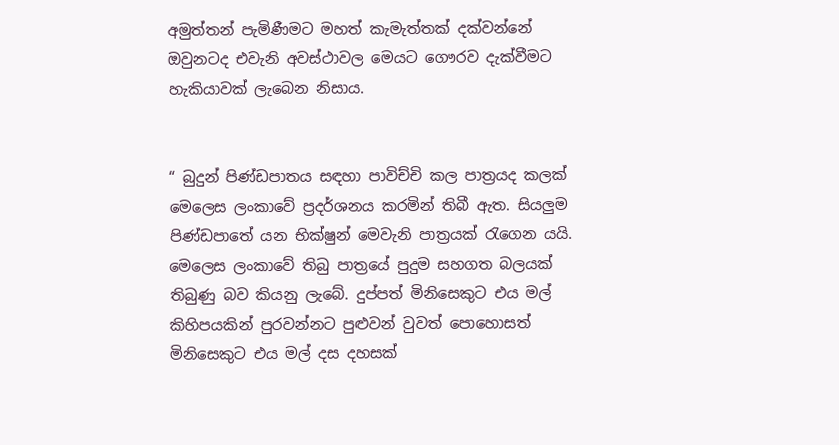අමුත්තන් පැමිණීමට මහත් කැමැත්තක් දක්වන්නේ ඔවුනටද එවැනි අවස්ථාවල මෙයට ගෞරව දැක්වීමට හැකියාවක් ලැබෙන නිසාය.


“ බුදුන් පිණ්ඩපාතය සඳහා පාවිච්චි කල පාත්‍රයද කලක් මෙලෙස ලංකාවේ ප්‍රදර්ශනය කරමින් තිබී ඇත. සියලුම පිණ්ඩපාතේ යන භික්ෂුන් මෙවැනි පාත්‍රයක් රැගෙන යයි. මෙලෙස ලංකාවේ තිබු පාත්‍රයේ පුදුම සහගත බලයක් තිබුණු බව කියනු ලැබේ. දුප්පත් මිනිසෙකුට එය මල් කිහිපයකින් පුරවන්නට පුළුවන් වුවත් පොහොසත් මිනිසෙකුට එය මල් දස දහසක්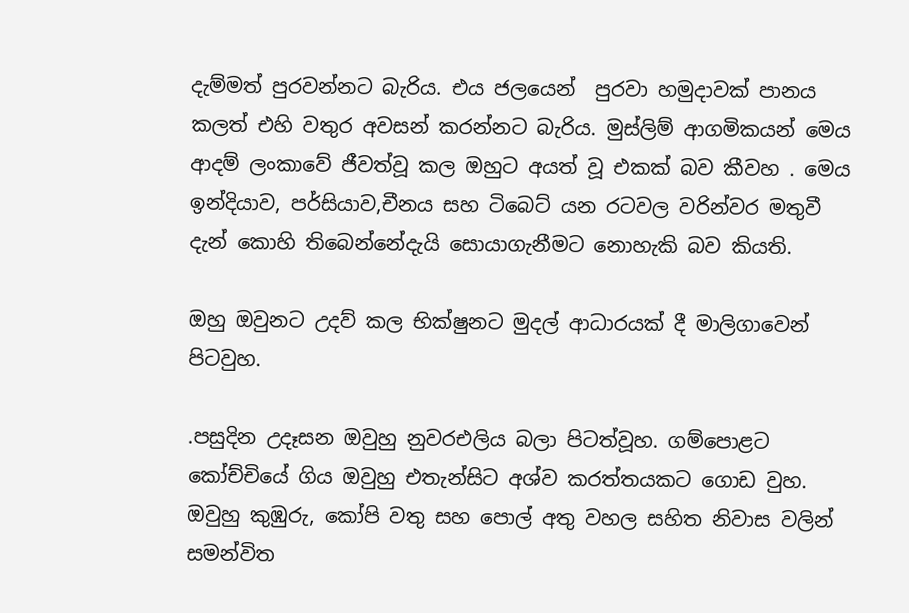දැම්මත් පුරවන්නට බැරිය. එය ජලයෙන්  පුරවා හමුදාවක් පානය කලත් එහි වතුර අවසන් කරන්නට බැරිය. මුස්ලිම් ආගමිකයන් මෙය ආදම් ලංකාවේ ජීවත්වූ කල ඔහුට අයත් වූ එකක් බව කීවහ . මෙය ඉන්දියාව, පර්සියාව,චීනය සහ ටිබෙට් යන රටවල වරින්වර මතුවී දැන් කොහි තිබෙන්නේදැයි සොයාගැනීමට නොහැකි බව කියති.

ඔහු ඔවුනට උදව් කල භික්ෂුනට මුදල් ආධාරයක් දී මාලිගාවෙන් පිටවුහ.

.පසුදින උදෑසන ඔවුහු නුවරඑලිය බලා පිටත්වූහ. ගම්පොළට කෝච්චියේ ගිය ඔවුහු එතැන්සිට අශ්ව කරත්තයකට ගොඩ වුහ. ඔවුහු කුඹුරු, කෝපි වතු සහ පොල් අතු වහල සහිත නිවාස වලින් සමන්විත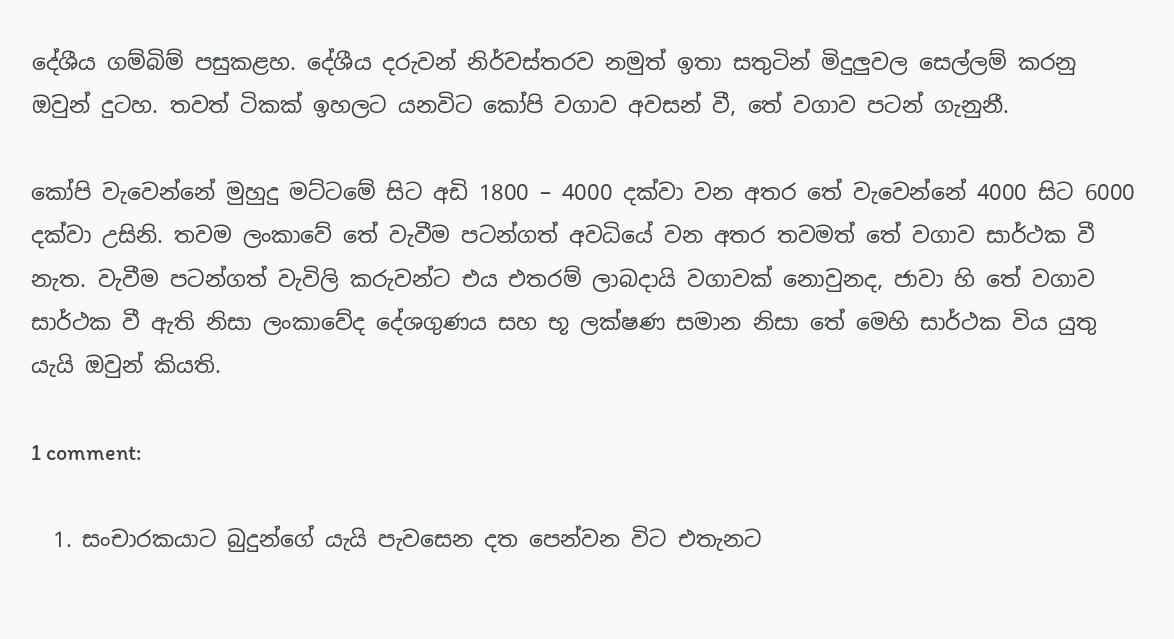දේශීය ගම්බිම් පසුකළහ. දේශීය දරුවන් නිර්වස්තරව නමුත් ඉතා සතුටින් මිදුලුවල සෙල්ලම් කරනු ඔවුන් දුටහ. තවත් ටිකක් ඉහලට යනවිට කෝපි වගාව අවසන් වී, තේ වගාව පටන් ගැනුනී.

කෝපි වැවෙන්නේ මුහුදු මට්ටමේ සිට අඩි 1800 – 4000 දක්වා වන අතර තේ වැවෙන්නේ 4000 සිට 6000 දක්වා උසිනි. තවම ලංකාවේ තේ වැවීම පටන්ගත් අවධියේ වන අතර තවමත් තේ වගාව සාර්ථක වී නැත. වැවීම පටන්ගත් වැවිලි කරුවන්ට එය එතරම් ලාබදායි වගාවක් නොවුනද, ජාවා හි තේ වගාව සාර්ථක වී ඇති නිසා ලංකාවේද දේශගුණය සහ භූ ලක්ෂණ සමාන නිසා තේ මෙහි සාර්ථක විය යුතු යැයි ඔවුන් කියති.

1 comment:

  1. සංචාරකයාට බුදුන්ගේ යැයි පැවසෙන දත පෙන්වන විට එතැනට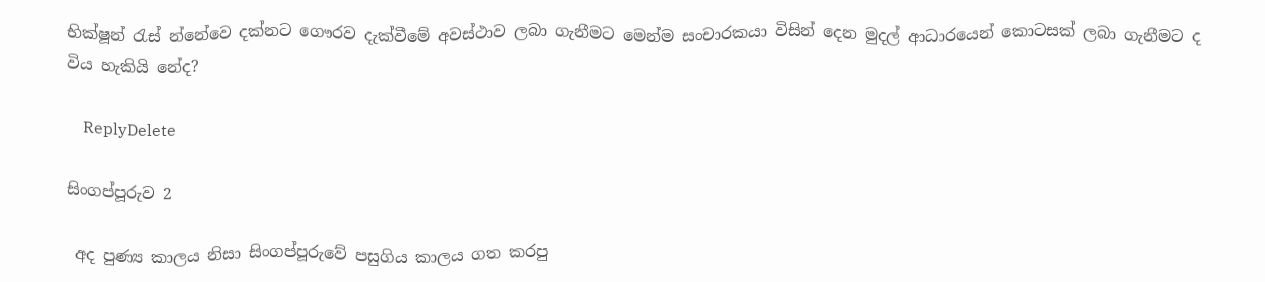භික්ෂූන් රැස් න්නේවෙ දක්නට ගෞරව දැක්වීමේ අවස්ථාව ලබා ගැනීමට මෙන්ම සංචාරකයා විසින් දෙන මුදල් ආධාරයෙන් කොටසක් ලබා ගැනීමට ද විය හැකියි නේද?

    ReplyDelete

සිංගප්පූරුව 2

 අද පුණ්‍ය කාලය නිසා සිංගප්පූරුවේ පසුගිය කාලය ගත කරපු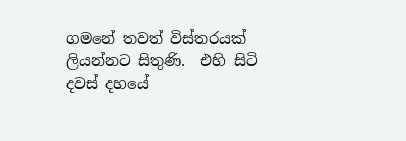ගමනේ තවත් විස්තරයක් ලියන්නට සිතුණි.  එහි සිටි දවස් දහයේ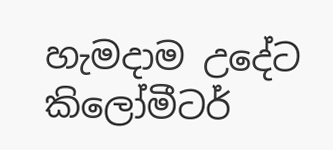හැමදාම උදේට කිලෝමීටර්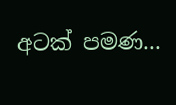අටක් පමණ...